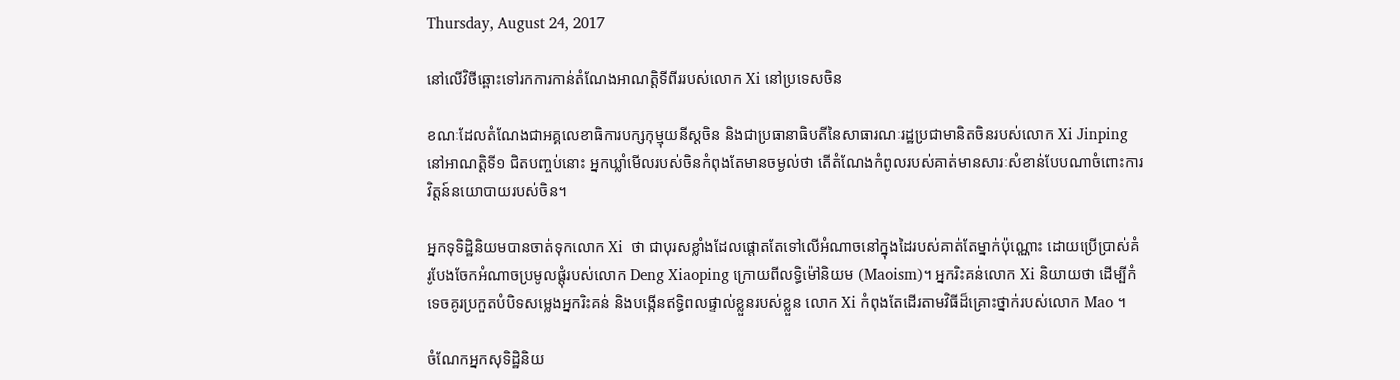Thursday, August 24, 2017

នៅលើវិថីឆ្ពោះទៅរកការកាន់តំណែងអាណត្តិទីពីររបស់លោក Xi នៅប្រទេសចិន

ខណៈដែលតំណែងជាអគ្គលេខាធិការបក្សកុម្មុយនីស្តចិន និងជាប្រធានាធិបតីនៃសាធារណៈរដ្ឋប្រជាមានិតចិនរបស់លោក Xi Jinping នៅអាណត្តិទី១ ជិតបញ្ចប់នោះ អ្នកឃ្លាំមើលរបស់ចិនកំពុងតែមានចម្ងល់ថា តើតំណែងកំពូលរបស់គាត់មានសារៈសំខាន់បែបណាចំពោះការវិត្តន៍នយោបាយរបស់ចិន។

អ្នកទុទិដ្ឋិនិយមបានចាត់ទុកលោក Xi  ថា ជាបុរសខ្លាំងដែលផ្តោតតែទៅលើអំណាចនៅក្នុងដៃរបស់គាត់តែម្នាក់ប៉ុណ្ណោះ ដោយប្រើប្រាស់គំរូបែងចែកអំណាចប្រមូលផ្តុំរបស់លោក Deng Xiaoping ក្រោយពីលទ្ធិម៉ៅនិយម (Maoism)។ អ្នករិះគន់លោក Xi និយាយថា ដើម្បីកំទេចគូរប្រកួតបំបិទសម្លេងអ្នករិះគន់ និងបង្កើនឥទ្ធិពលផ្ទាល់ខ្លួនរបស់ខ្លួន លោក Xi កំពុងតែដើរតាមវិធីដ៏គ្រោះថ្នាក់របស់លោក Mao ។

ចំណែកអ្នកសុទិដ្ឋិនិយ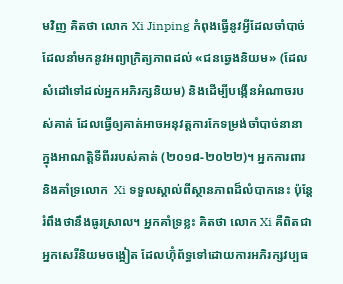មវិញ គិតថា លោក Xi Jinping កំពុងធ្វើនូវអ្វីដែលចាំបាច់ ដែលនាំមកនូវអព្យាក្រិត្យភាពដល់ «ជនឆ្វេងនិយម» (ដែលសំដៅទៅដល់អ្នកអភិរក្សនិយម) និងដើម្បីបង្កើនអំណាចរបស់គាត់ ដែលធ្វើឲ្យគាត់អាចអនុវត្តការកែទម្រង់ចាំបាច់នានា  ក្នុងអាណត្តិទីពីររបស់គាត់ (២០១៨-២០២២)។ អ្នកការពារ និងគាំទ្រលោក  Xi ទទួលស្គាល់ពីស្ថានភាពដ៏លំបាកនេះ ប៉ុន្តែរំពឹងថានឹងធូរស្រាល។ អ្នកគាំទ្រខ្លះ គិតថា លោក Xi គឺពិតជាអ្នកសេរីនិយមចង្អៀត ដែលហ៊ុំព័ទ្ធទៅដោយការអភិរក្សវប្បធ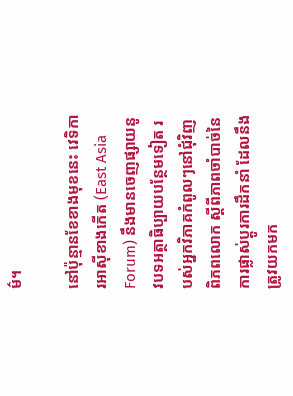ម៌។

នៅប៉ុន្មានខែខាងមុខនេះ វេទិការអាស៊ីខាងកើត (East Asia Forum) នឹងមានចេញផ្សាយនូវបទអត្ថាធិប្បាយបន្ថែមទៀត របស់អ្នកវិភាគកំពូលៗនៅជុំវិញពិភពលោក ស្តីពីភាពចាំបាច់នៃការផ្លាស់ប្តូរការដឹកនាំ ដែលនឹងត្រូវយកមក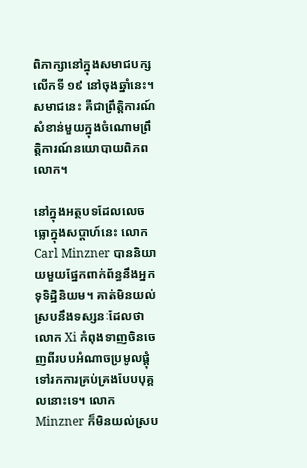ពិភាក្សានៅក្នុងសមាជបក្សលើកទី ១៩ នៅចុងឆ្នាំនេះ។ សមាជនេះ គឺជាព្រឹត្តិការណ៍សំខាន់មួយក្នុងចំណោមព្រឹត្តិការណ៍នយោបាយពិភពលោក។

នៅក្នុងអត្ថបទដែលលេចធ្លោក្នុងសប្តាហ៍នេះ លោក Carl Minzner បាននិយាយមួយផ្នែកពាក់ព័ន្ធនឹងអ្នកទុទិដ្ឋិនិយម។ គាត់មិនយល់ស្របនឹងទស្សនៈដែលថា លោក Xi កំពុងទាញចិនចេញពីរបបអំណាចប្រមូលផ្តុំ ទៅរកការគ្រប់គ្រងបែបបុគ្គលនោះទេ។ លោក Minzner ក៏មិនយល់ស្រប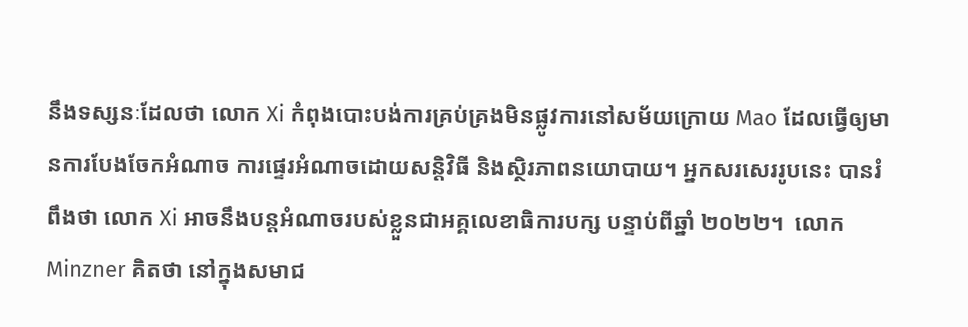នឹងទស្សនៈដែលថា លោក Xi កំពុងបោះបង់ការគ្រប់គ្រងមិនផ្លូវការនៅសម័យក្រោយ Mao ដែលធ្វើឲ្យមានការបែងចែកអំណាច ការផ្ទេរអំណាចដោយសន្តិវិធី និងស្ថិរភាពនយោបាយ។ អ្នកសរសេររូបនេះ បានរំពឹងថា លោក Xi អាចនឹងបន្តអំណាចរបស់ខ្លួនជាអគ្គលេខាធិការបក្ស បន្ទាប់ពីឆ្នាំ ២០២២។  លោក Minzner គិតថា នៅក្នុងសមាជ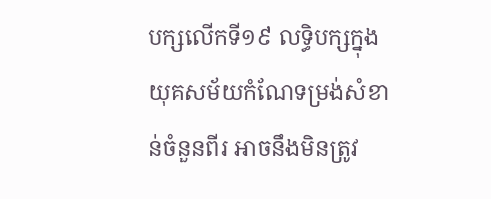បក្សលើកទី១៩ លទ្ធិបក្សក្នុងយុគសម័យកំណែទម្រង់សំខាន់ចំនួនពីរ អាចនឹងមិនត្រូវ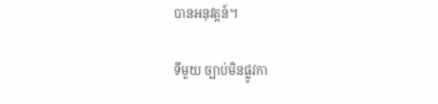បានអនុវត្តន៍។

ទីមួយ ច្បាប់មិនផ្លូវកា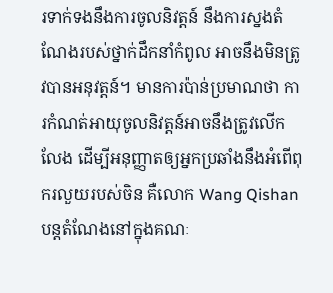រទាក់ទងនឹងការចូលនិវត្តន៍ នឹងការស្នងតំណែងរបស់ថ្នាក់ដឹកនាំកំពូល អាចនឹងមិនត្រូវបានអនុវត្តន៍។ មានការប៉ាន់ប្រមាណថា ការកំណត់អាយុចូលនិវត្តន៍អាចនឹងត្រូវលើកលែង ដើម្បីអនុញ្ញាតឲ្យអ្នកប្រឆាំងនឹងអំពើពុករលួយរបស់ចិន គឺលោក Wang Qishan បន្តតំណែងនៅក្នុងគណៈ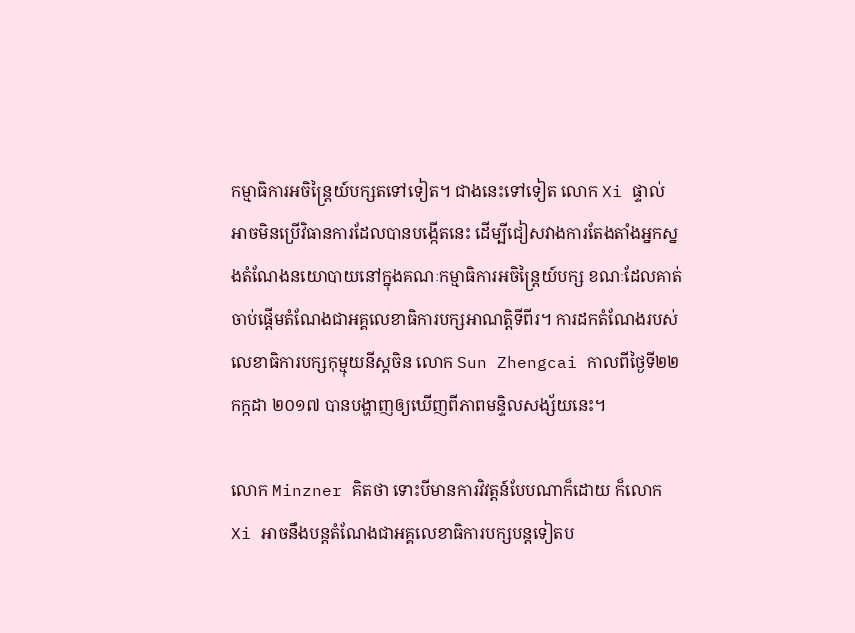កម្មាធិការអចិន្ត្រៃយ៍បក្សតទៅទៀត។ ជាងនេះទៅទៀត លោក Xi ផ្ទាល់ អាចមិនប្រើវិធានការដែលបានបង្កើតនេះ ដើម្បីជៀសវាងការតែងតាំងអ្នកស្នងតំណែងនយោបាយនៅក្នុងគណៈកម្មាធិការអចិន្ត្រៃយ៍បក្ស ខណៈដែលគាត់ចាប់ផ្តើមតំណែងជាអគ្គលេខាធិការបក្សអាណត្តិទីពីរ។ ការដកតំណែងរបស់លេខាធិការបក្សកុម្មុយនីស្តចិន លោក Sun Zhengcai កាលពីថ្ងៃទី២២ កក្កដា ២០១៧ បានបង្ហាញឲ្យឃើញពីភាពមន្ទិលសង្ស័យនេះ។

លោក Minzner គិតថា ទោះបីមានការវិវត្តន៍បែបណាក៏ដោយ ក៏លោក Xi អាចនឹងបន្តតំណែងជាអគ្គលេខាធិការបក្សបន្តទៀតប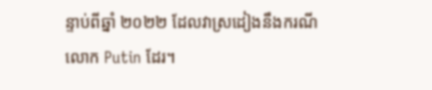ន្ទាប់ពីឆ្នាំ ២០២២ ដែលវាស្រដៀងនឹងករណីលោក Putin ដែរ។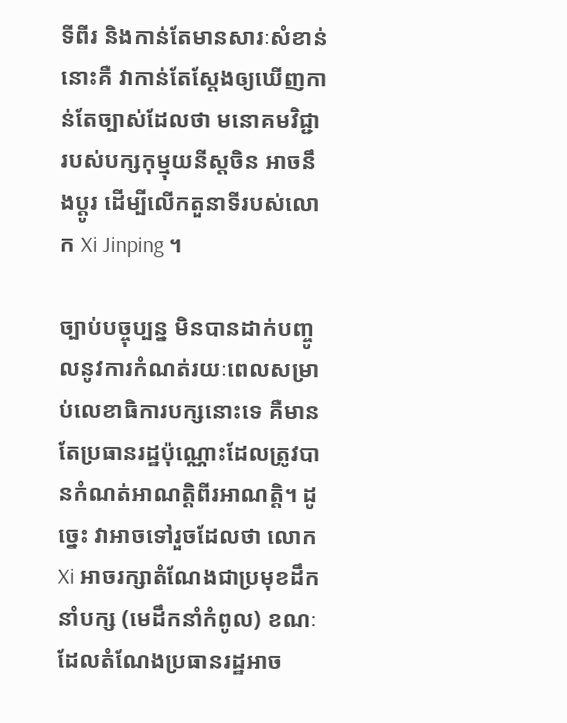ទីពីរ និងកាន់តែមានសារៈសំខាន់នោះគឺ វាកាន់តែស្តែងឲ្យឃើញកាន់តែច្បាស់ដែលថា មនោគមវិជ្ជារបស់បក្សកុម្មុយនីស្តចិន អាចនឹងប្តូរ ដើម្បីលើកតួនាទីរបស់លោក Xi Jinping ។

ច្បាប់បច្ចុប្បន្ន មិនបានដាក់បញ្ចូលនូវការកំណត់រយៈពេលសម្រាប់លេខាធិការបក្សនោះទេ គឺមានតែប្រធានរដ្ឋប៉ុណ្ណោះដែលត្រូវបានកំណត់អាណត្តិពីរអាណត្តិ។ ដូច្នេះ វាអាចទៅរួចដែលថា លោក Xi អាចរក្សាតំណែងជាប្រមុខដឹកនាំបក្ស (មេដឹកនាំកំពូល) ខណៈដែលតំណែងប្រធានរដ្ឋអាច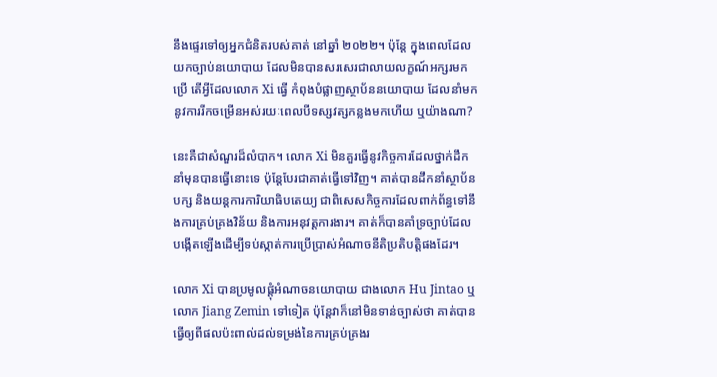នឹងផ្ទេរទៅឲ្យអ្នកជំនិតរបស់គាត់ នៅឆ្នាំ ២០២២។ ប៉ុន្តែ ក្នុងពេលដែលយកច្បាប់នយោបាយ ដែលមិនបានសរសេរជាលាយលក្ខណ៍អក្សរមកប្រើ តើអ្វីដែលលោក Xi ធ្វើ កំពុងបំផ្លាញស្ថាប័ននយោបាយ ដែលនាំមកនូវការរីកចម្រើនអស់រយៈពេលបីទស្សវត្សកន្លងមកហើយ ឬយ៉ាងណា?

នេះគឺជាសំណួរដ៏លំបាក។ លោក Xi មិនគួរធ្វើនូវកិច្ចការដែលថ្នាក់ដឹកនាំមុនបានធ្វើនោះទេ ប៉ុន្តែបែរជាគាត់ធ្វើទៅវិញ។ គាត់បានដឹកនាំស្ថាប័នបក្ស និងយន្តការការិយាធិបតេយ្យ ជាពិសេសកិច្ចការដែលពាក់ព័ន្ធទៅនឹងការគ្រប់គ្រងវិន័យ និងការអនុវត្តការងារ។ គាត់ក៏បានគាំទ្រច្បាប់ដែលបង្កើតឡើងដើម្បីទប់ស្កាត់ការប្រើប្រាស់អំណាចនីតិប្រតិបត្តិផងដែរ។

លោក Xi បានប្រមូលផ្តុំអំណាចនយោបាយ ជាងលោក Hu Jintao ឬ លោក Jiang Zemin ទៅទៀត ប៉ុន្តែវាក៏នៅមិនទាន់ច្បាស់ថា គាត់បានធ្វើឲ្យពីផលប៉ះពាល់ដល់ទម្រង់នៃការគ្រប់គ្រងរ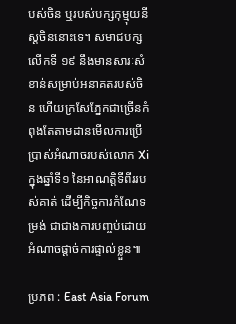បស់ចិន ឬរបស់បក្សកុម្មុយនីស្តចិននោះទេ។ សមាជបក្សលើកទី ១៩ នឹងមានសារៈសំខាន់សម្រាប់អនាគតរបស់ចិន ហើយក្រសែភ្នែកជាច្រើនកំពុងតែតាមដានមើលការប្រើប្រាស់អំណាចរបស់លោក Xi ក្នុងឆ្នាំទី១ នៃអាណត្តិទីពីររបស់គាត់ ដើម្បីកិច្ចការកំណែទម្រង់ ជាជាងការបញ្ចប់ដោយអំណាចផ្តាច់ការផ្ទាល់ខ្លួន៕

ប្រភព : East Asia Forum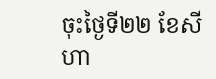ចុះថ្ងៃទី២២ ខែសីហា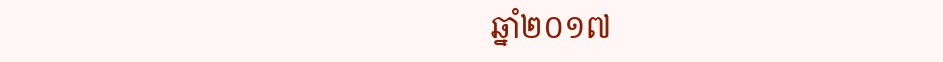ឆ្នាំ២០១៧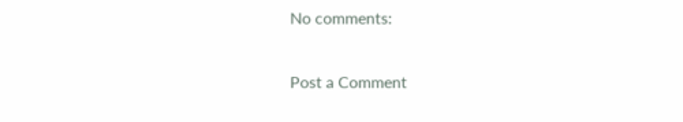No comments:

Post a Comment